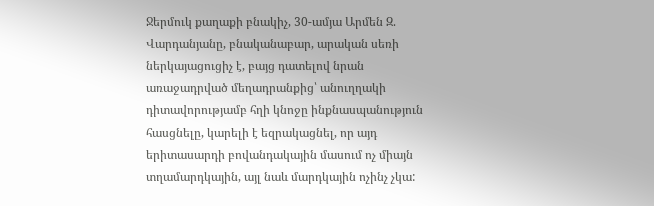Ջերմուկ քաղաքի բնակիչ, 30-ամյա Արմեն Զ. Վարդանյանը, բնականաբար, արական սեռի ներկայացուցիչ է, բայց դատելով նրան առաջադրված մեղադրանքից՝ անուղղակի դիտավորությամբ հղի կնոջը ինքնասպանություն հասցնելը, կարելի է եզրակացնել, որ այդ երիտասարդի բովանդակային մասում ոչ միայն տղամարդկային, այլ նաև մարդկային ոչինչ չկա: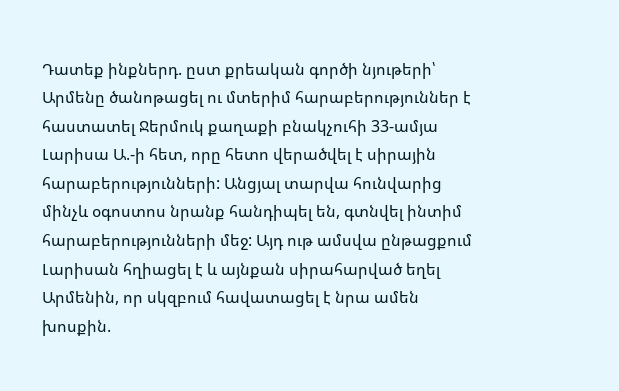Դատեք ինքներդ. ըստ քրեական գործի նյութերի՝ Արմենը ծանոթացել ու մտերիմ հարաբերություններ է հաստատել Ջերմուկ քաղաքի բնակչուհի 33-ամյա Լարիսա Ա.-ի հետ, որը հետո վերածվել է սիրային հարաբերությունների: Անցյալ տարվա հունվարից մինչև օգոստոս նրանք հանդիպել են, գտնվել ինտիմ հարաբերությունների մեջ: Այդ ութ ամսվա ընթացքում Լարիսան հղիացել է և այնքան սիրահարված եղել Արմենին, որ սկզբում հավատացել է նրա ամեն խոսքին.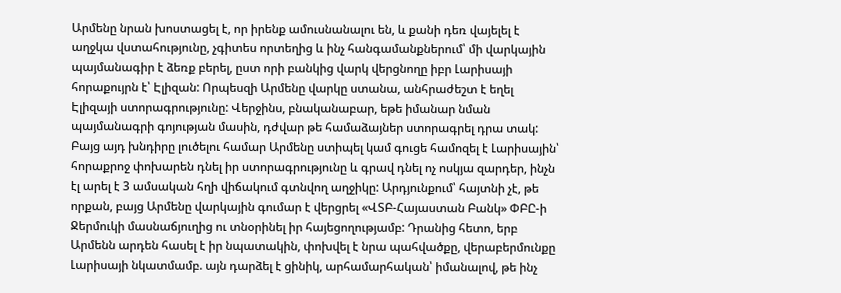Արմենը նրան խոստացել է, որ իրենք ամուսնանալու են, և քանի դեռ վայելել է աղջկա վստահությունը, չգիտես որտեղից և ինչ հանգամանքներում՝ մի վարկային պայմանագիր է ձեռք բերել, ըստ որի բանկից վարկ վերցնողը իբր Լարիսայի հորաքույրն է՝ Էլիզան: Որպեսզի Արմենը վարկը ստանա, անհրաժեշտ է եղել Էլիզայի ստորագրությունը: Վերջինս, բնականաբար, եթե իմանար նման պայմանագրի գոյության մասին, դժվար թե համաձայներ ստորագրել դրա տակ: Բայց այդ խնդիրը լուծելու համար Արմենը ստիպել կամ գուցե համոզել է Լարիսային՝ հորաքրոջ փոխարեն դնել իր ստորագրությունը և գրավ դնել ոչ ոսկյա զարդեր, ինչն էլ արել է 3 ամսական հղի վիճակում գտնվող աղջիկը: Արդյունքում՝ հայտնի չէ, թե որքան, բայց Արմենը վարկային գումար է վերցրել «ՎՏԲ-Հայաստան Բանկ» ՓԲԸ-ի Ջերմուկի մասնաճյուղից ու տնօրինել իր հայեցողությամբ: Դրանից հետո, երբ Արմենն արդեն հասել է իր նպատակին, փոխվել է նրա պահվածքը, վերաբերմունքը Լարիսայի նկատմամբ. այն դարձել է ցինիկ, արհամարհական՝ իմանալով, թե ինչ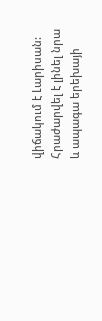վիճակում է Լարիսան: Հրաժարվել է լինել նրա և ապագա երեխայի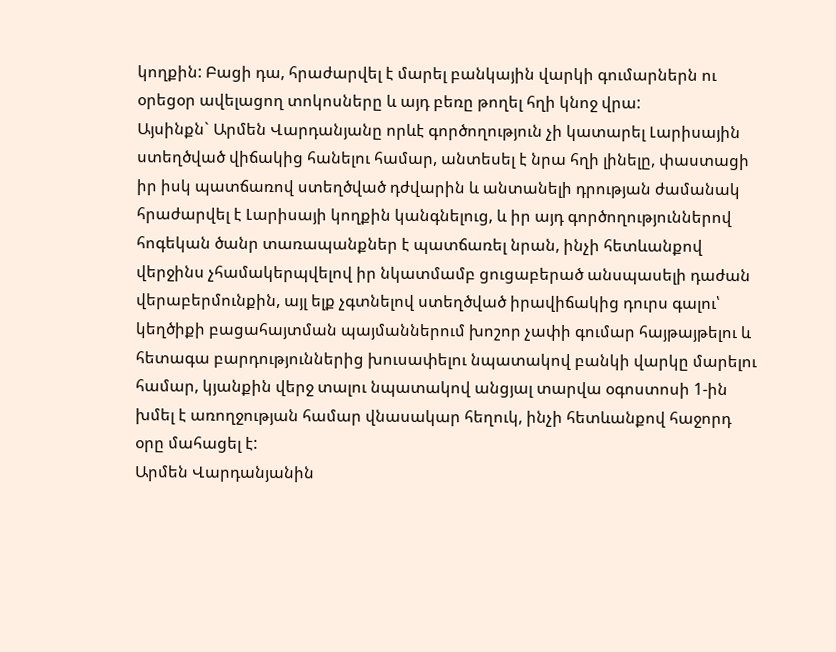կողքին: Բացի դա, հրաժարվել է մարել բանկային վարկի գումարներն ու օրեցօր ավելացող տոկոսները և այդ բեռը թողել հղի կնոջ վրա:
Այսինքն` Արմեն Վարդանյանը որևէ գործողություն չի կատարել Լարիսային ստեղծված վիճակից հանելու համար, անտեսել է նրա հղի լինելը, փաստացի իր իսկ պատճառով ստեղծված դժվարին և անտանելի դրության ժամանակ հրաժարվել է Լարիսայի կողքին կանգնելուց, և իր այդ գործողություններով հոգեկան ծանր տառապանքներ է պատճառել նրան, ինչի հետևանքով վերջինս չհամակերպվելով իր նկատմամբ ցուցաբերած անսպասելի դաժան վերաբերմունքին, այլ ելք չգտնելով ստեղծված իրավիճակից դուրս գալու՝ կեղծիքի բացահայտման պայմաններում խոշոր չափի գումար հայթայթելու և հետագա բարդություններից խուսափելու նպատակով բանկի վարկը մարելու համար, կյանքին վերջ տալու նպատակով անցյալ տարվա օգոստոսի 1-ին խմել է առողջության համար վնասակար հեղուկ, ինչի հետևանքով հաջորդ օրը մահացել է:
Արմեն Վարդանյանին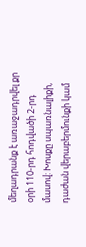մեղադրանք է առաջադրվել քր օրի 110-րդ հոդվածի 2-րդ մասով: Խոսքը սպառնալիքի, դաժան վերաբերմունքի կամ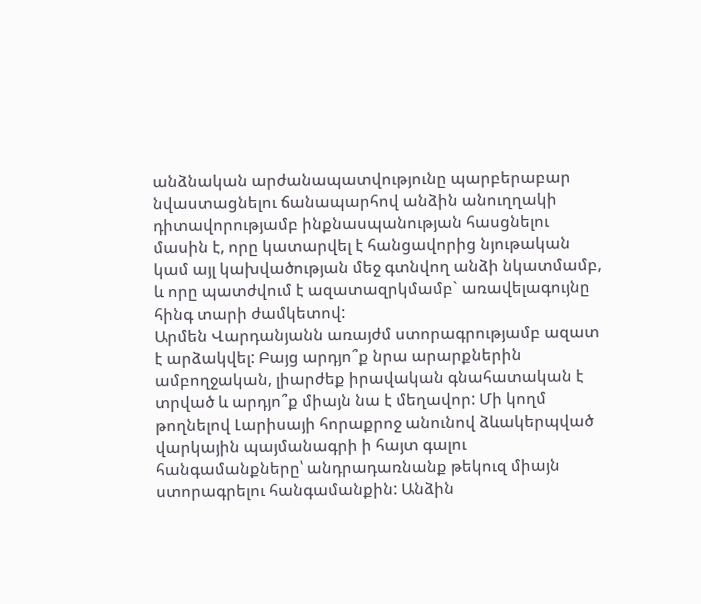անձնական արժանապատվությունը պարբերաբար նվաստացնելու ճանապարհով անձին անուղղակի դիտավորությամբ ինքնասպանության հասցնելու մասին է, որը կատարվել է հանցավորից նյութական կամ այլ կախվածության մեջ գտնվող անձի նկատմամբ, և որը պատժվում է ազատազրկմամբ` առավելագույնը հինգ տարի ժամկետով:
Արմեն Վարդանյանն առայժմ ստորագրությամբ ազատ է արձակվել: Բայց արդյո՞ք նրա արարքներին ամբողջական, լիարժեք իրավական գնահատական է տրված և արդյո՞ք միայն նա է մեղավոր: Մի կողմ թողնելով Լարիսայի հորաքրոջ անունով ձևակերպված վարկային պայմանագրի ի հայտ գալու հանգամանքները՝ անդրադառնանք թեկուզ միայն ստորագրելու հանգամանքին: Անձին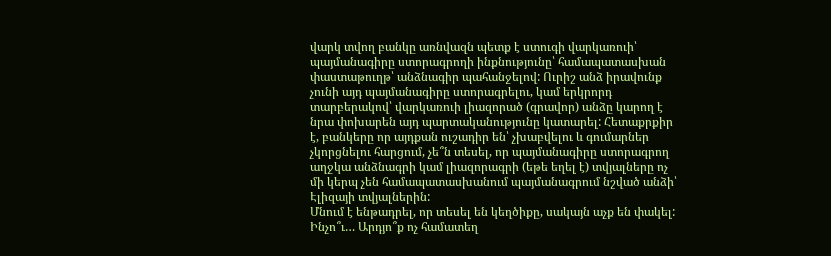վարկ տվող բանկը առնվազն պետք է ստուգի վարկառուի՝ պայմանագիրը ստորագրողի ինքնությունը՝ համապատասխան փաստաթուղթ՝ անձնագիր պահանջելով: Ուրիշ անձ իրավունք չունի այդ պայմանագիրը ստորագրելու, կամ երկրորդ տարբերակով՝ վարկառուի լիազորած (գրավոր) անձը կարող է նրա փոխարեն այդ պարտականությունը կատարել: Հետաքրքիր է, բանկերը որ այդքան ուշադիր են՝ չխաբվելու և գումարներ չկորցնելու հարցում, չե՞ն տեսել, որ պայմանագիրը ստորագրող աղջկա անձնագրի կամ լիազորագրի (եթե եղել է) տվյալները ոչ մի կերպ չեն համապատասխանում պայմանագրում նշված անձի՝ Էլիզայի տվյալներին:
Մնում է ենթադրել, որ տեսել են կեղծիքը, սակայն աչք են փակել: Ինչո՞ւ… Արդյո՞ք ոչ համատեղ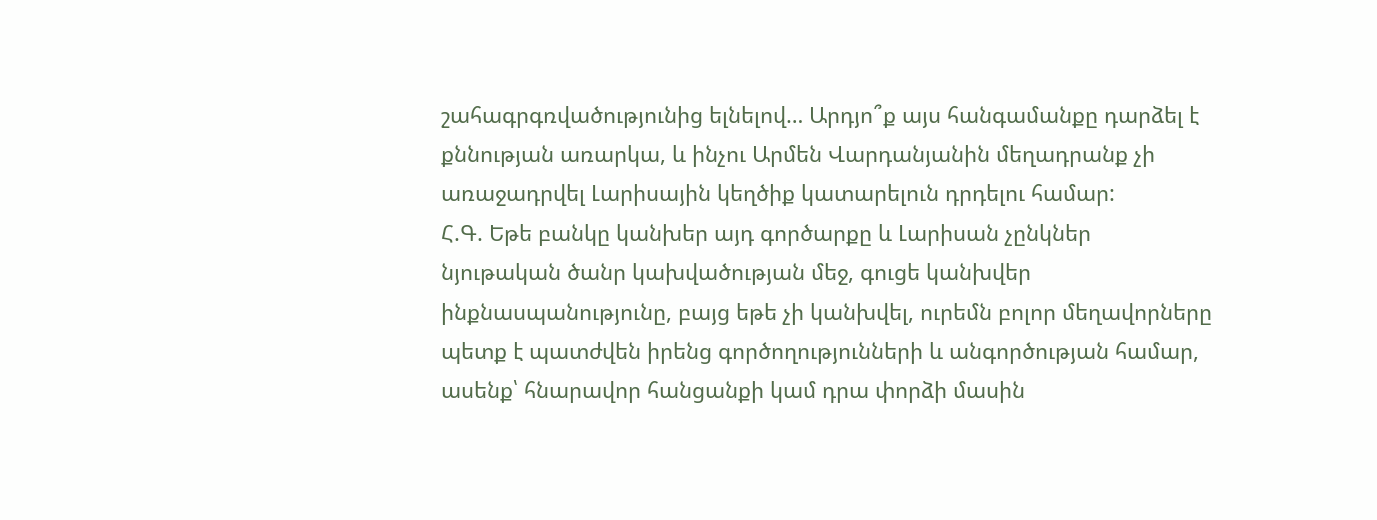շահագրգռվածությունից ելնելով… Արդյո՞ք այս հանգամանքը դարձել է քննության առարկա, և ինչու Արմեն Վարդանյանին մեղադրանք չի առաջադրվել Լարիսային կեղծիք կատարելուն դրդելու համար:
Հ.Գ. Եթե բանկը կանխեր այդ գործարքը և Լարիսան չընկներ նյութական ծանր կախվածության մեջ, գուցե կանխվեր ինքնասպանությունը, բայց եթե չի կանխվել, ուրեմն բոլոր մեղավորները պետք է պատժվեն իրենց գործողությունների և անգործության համար, ասենք՝ հնարավոր հանցանքի կամ դրա փորձի մասին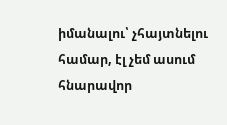իմանալու՝ չհայտնելու համար, էլ չեմ ասում հնարավոր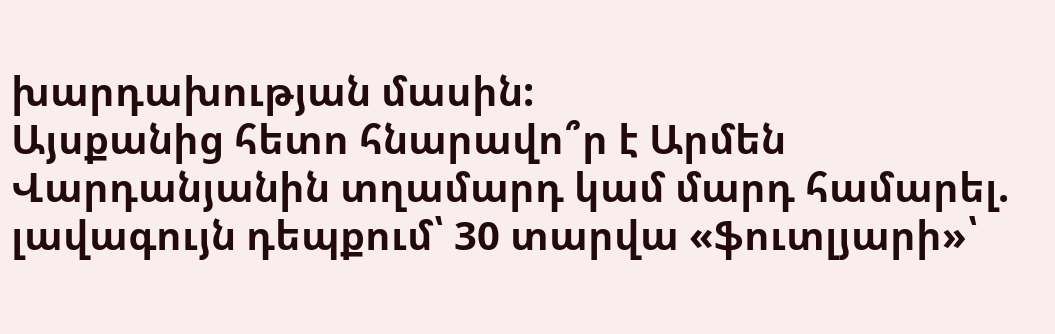խարդախության մասին:
Այսքանից հետո հնարավո՞ր է Արմեն Վարդանյանին տղամարդ կամ մարդ համարել. լավագույն դեպքում՝ 30 տարվա «ֆուտլյարի»՝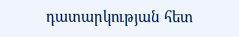դատարկության հետ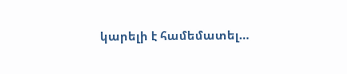կարելի է համեմատել…